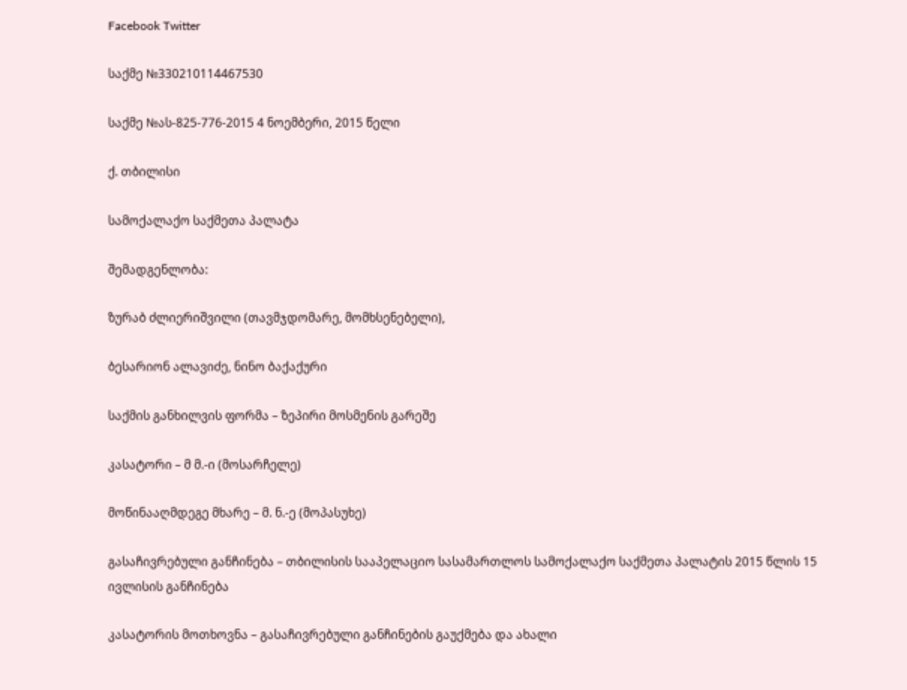Facebook Twitter

საქმე №330210114467530

საქმე №ას-825-776-2015 4 ნოემბერი, 2015 წელი

ქ. თბილისი

სამოქალაქო საქმეთა პალატა

შემადგენლობა:

ზურაბ ძლიერიშვილი (თავმჯდომარე, მომხსენებელი),

ბესარიონ ალავიძე, ნინო ბაქაქური

საქმის განხილვის ფორმა – ზეპირი მოსმენის გარეშე

კასატორი – მ მ.-ი (მოსარჩელე)

მოწინააღმდეგე მხარე – მ. ნ.-ე (მოპასუხე)

გასაჩივრებული განჩინება – თბილისის სააპელაციო სასამართლოს სამოქალაქო საქმეთა პალატის 2015 წლის 15 ივლისის განჩინება

კასატორის მოთხოვნა – გასაჩივრებული განჩინების გაუქმება და ახალი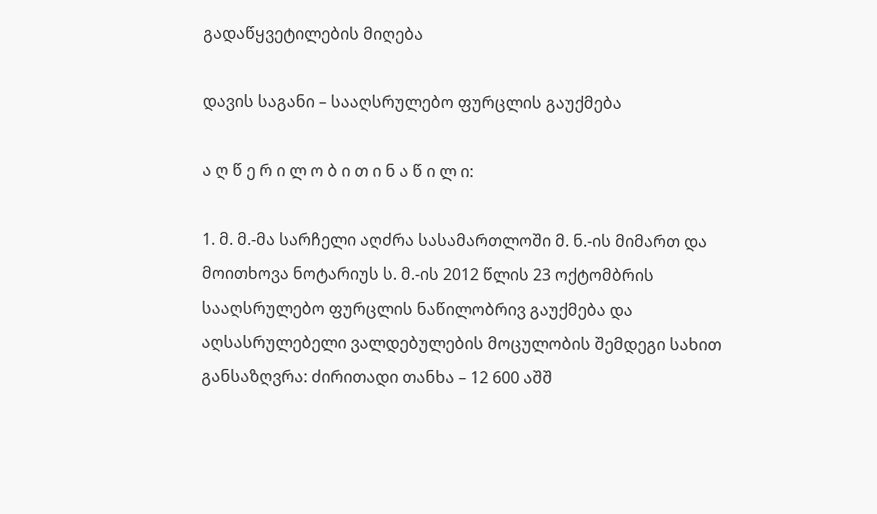გადაწყვეტილების მიღება

დავის საგანი – სააღსრულებო ფურცლის გაუქმება

ა ღ წ ე რ ი ლ ო ბ ი თ ი ნ ა წ ი ლ ი:

1. მ. მ.-მა სარჩელი აღძრა სასამართლოში მ. ნ.-ის მიმართ და მოითხოვა ნოტარიუს ს. მ.-ის 2012 წლის 23 ოქტომბრის სააღსრულებო ფურცლის ნაწილობრივ გაუქმება და აღსასრულებელი ვალდებულების მოცულობის შემდეგი სახით განსაზღვრა: ძირითადი თანხა – 12 600 აშშ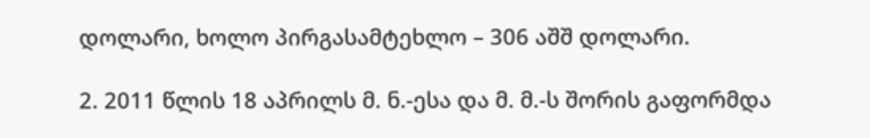დოლარი, ხოლო პირგასამტეხლო – 306 აშშ დოლარი.

2. 2011 წლის 18 აპრილს მ. ნ.-ესა და მ. მ.-ს შორის გაფორმდა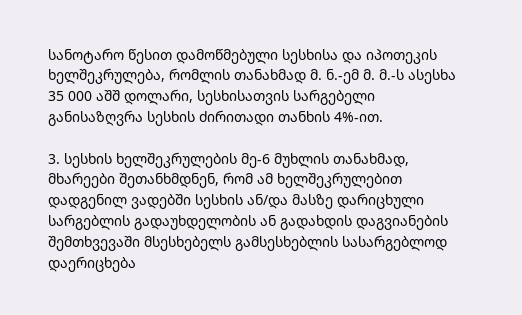სანოტარო წესით დამოწმებული სესხისა და იპოთეკის ხელშეკრულება, რომლის თანახმად მ. ნ.-ემ მ. მ.-ს ასესხა 35 000 აშშ დოლარი, სესხისათვის სარგებელი განისაზღვრა სესხის ძირითადი თანხის 4%-ით.

3. სესხის ხელშეკრულების მე-6 მუხლის თანახმად, მხარეები შეთანხმდნენ, რომ ამ ხელშეკრულებით დადგენილ ვადებში სესხის ან/და მასზე დარიცხული სარგებლის გადაუხდელობის ან გადახდის დაგვიანების შემთხვევაში მსესხებელს გამსესხებლის სასარგებლოდ დაერიცხება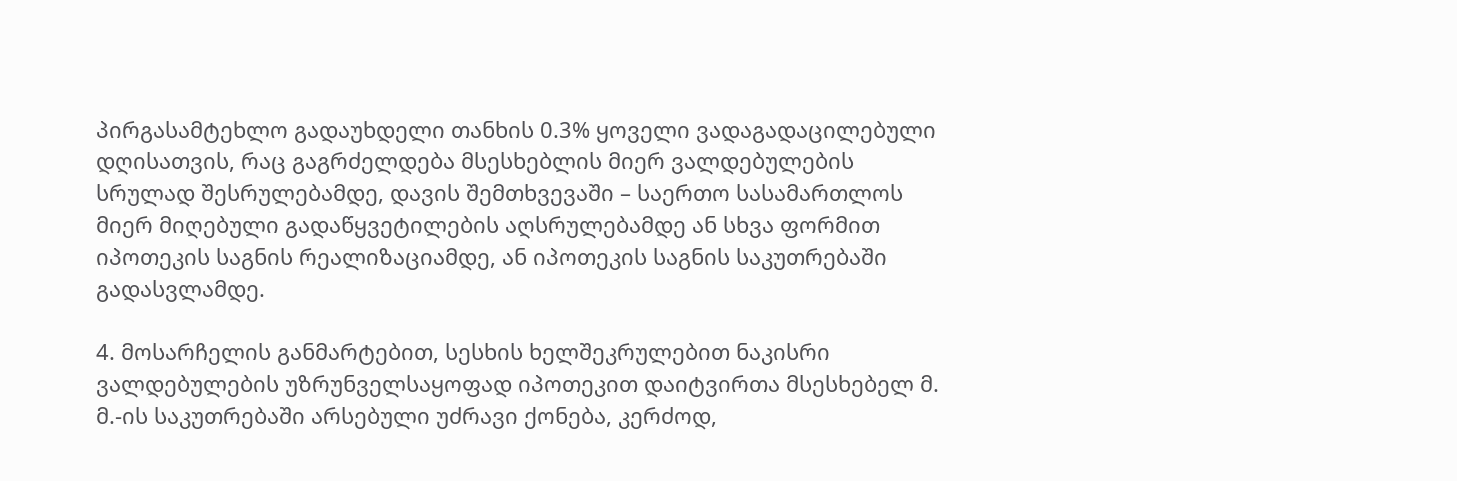პირგასამტეხლო გადაუხდელი თანხის 0.3% ყოველი ვადაგადაცილებული დღისათვის, რაც გაგრძელდება მსესხებლის მიერ ვალდებულების სრულად შესრულებამდე, დავის შემთხვევაში – საერთო სასამართლოს მიერ მიღებული გადაწყვეტილების აღსრულებამდე ან სხვა ფორმით იპოთეკის საგნის რეალიზაციამდე, ან იპოთეკის საგნის საკუთრებაში გადასვლამდე.

4. მოსარჩელის განმარტებით, სესხის ხელშეკრულებით ნაკისრი ვალდებულების უზრუნველსაყოფად იპოთეკით დაიტვირთა მსესხებელ მ. მ.-ის საკუთრებაში არსებული უძრავი ქონება, კერძოდ,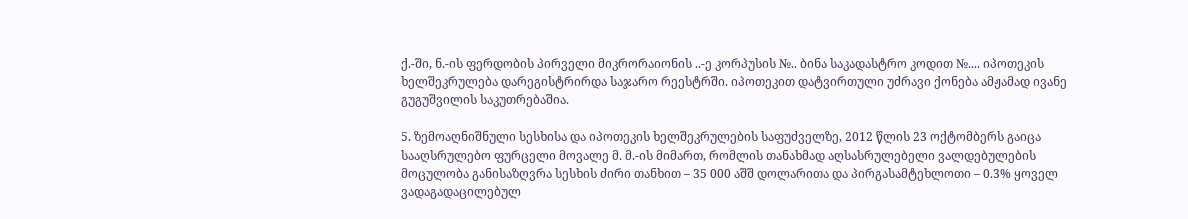ქ.-ში, ნ.-ის ფერდობის პირველი მიკრორაიონის ..-ე კორპუსის №.. ბინა საკადასტრო კოდით №.... იპოთეკის ხელშეკრულება დარეგისტრირდა საჯარო რეესტრში. იპოთეკით დატვირთული უძრავი ქონება ამჟამად ივანე გუგუშვილის საკუთრებაშია.

5. ზემოაღნიშნული სესხისა და იპოთეკის ხელშეკრულების საფუძველზე, 2012 წლის 23 ოქტომბერს გაიცა სააღსრულებო ფურცელი მოვალე მ. მ.-ის მიმართ, რომლის თანახმად აღსასრულებელი ვალდებულების მოცულობა განისაზღვრა სესხის ძირი თანხით – 35 000 აშშ დოლარითა და პირგასამტეხლოთი – 0.3% ყოველ ვადაგადაცილებულ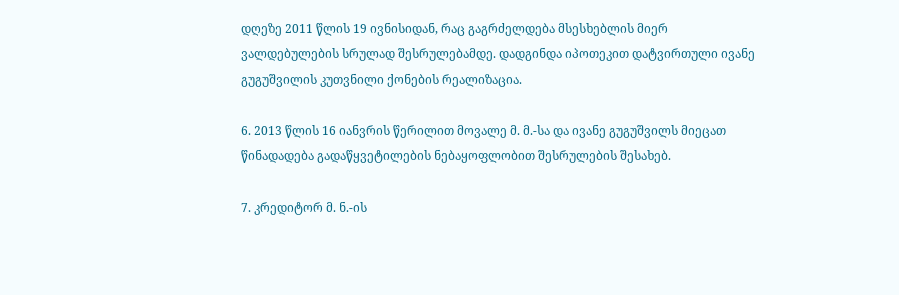დღეზე 2011 წლის 19 ივნისიდან, რაც გაგრძელდება მსესხებლის მიერ ვალდებულების სრულად შესრულებამდე. დადგინდა იპოთეკით დატვირთული ივანე გუგუშვილის კუთვნილი ქონების რეალიზაცია.

6. 2013 წლის 16 იანვრის წერილით მოვალე მ. მ.-სა და ივანე გუგუშვილს მიეცათ წინადადება გადაწყვეტილების ნებაყოფლობით შესრულების შესახებ.

7. კრედიტორ მ. ნ.-ის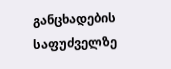განცხადების საფუძველზე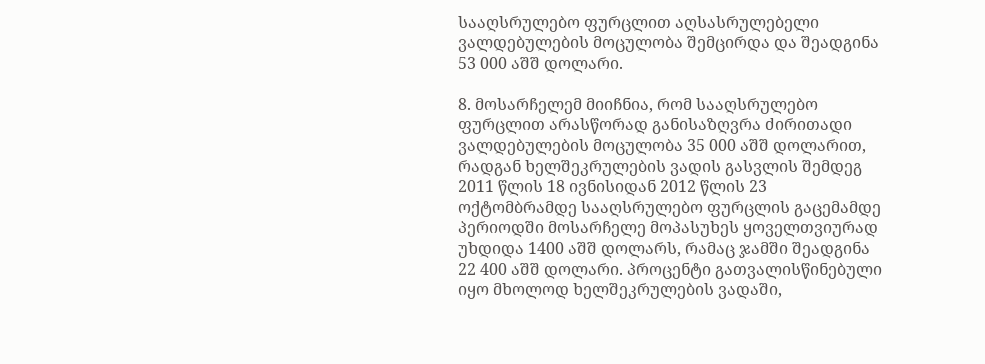სააღსრულებო ფურცლით აღსასრულებელი ვალდებულების მოცულობა შემცირდა და შეადგინა 53 000 აშშ დოლარი.

8. მოსარჩელემ მიიჩნია, რომ სააღსრულებო ფურცლით არასწორად განისაზღვრა ძირითადი ვალდებულების მოცულობა 35 000 აშშ დოლარით, რადგან ხელშეკრულების ვადის გასვლის შემდეგ 2011 წლის 18 ივნისიდან 2012 წლის 23 ოქტომბრამდე სააღსრულებო ფურცლის გაცემამდე პერიოდში მოსარჩელე მოპასუხეს ყოველთვიურად უხდიდა 1400 აშშ დოლარს, რამაც ჯამში შეადგინა 22 400 აშშ დოლარი. პროცენტი გათვალისწინებული იყო მხოლოდ ხელშეკრულების ვადაში,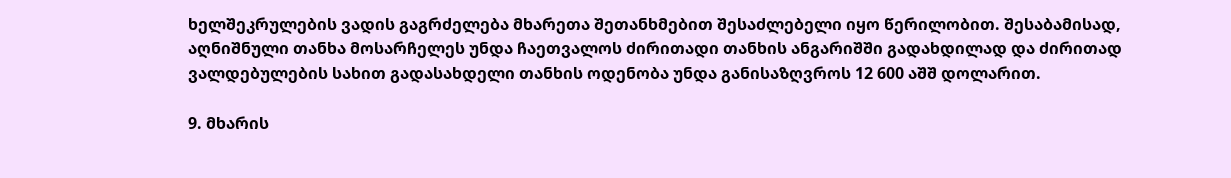ხელშეკრულების ვადის გაგრძელება მხარეთა შეთანხმებით შესაძლებელი იყო წერილობით. შესაბამისად, აღნიშნული თანხა მოსარჩელეს უნდა ჩაეთვალოს ძირითადი თანხის ანგარიშში გადახდილად და ძირითად ვალდებულების სახით გადასახდელი თანხის ოდენობა უნდა განისაზღვროს 12 600 აშშ დოლარით.

9. მხარის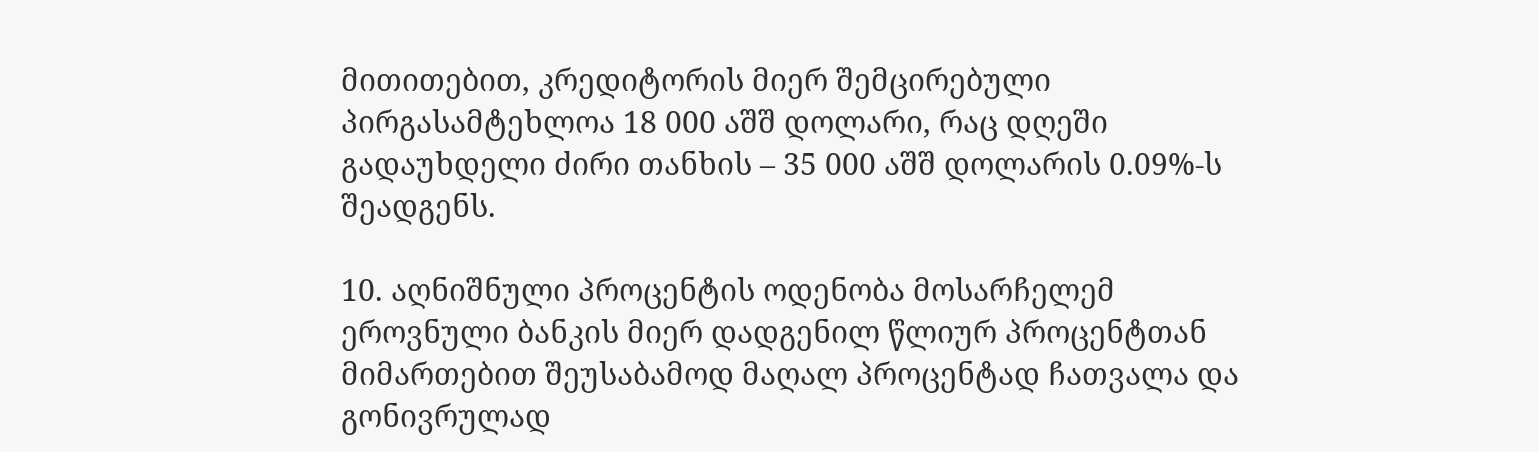მითითებით, კრედიტორის მიერ შემცირებული პირგასამტეხლოა 18 000 აშშ დოლარი, რაც დღეში გადაუხდელი ძირი თანხის – 35 000 აშშ დოლარის 0.09%-ს შეადგენს.

10. აღნიშნული პროცენტის ოდენობა მოსარჩელემ ეროვნული ბანკის მიერ დადგენილ წლიურ პროცენტთან მიმართებით შეუსაბამოდ მაღალ პროცენტად ჩათვალა და გონივრულად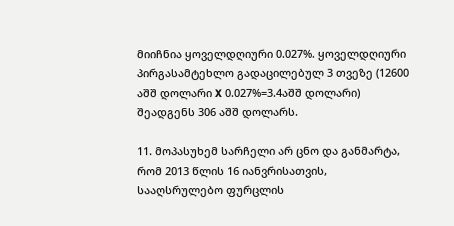მიიჩნია ყოველდღიური 0.027%. ყოველდღიური პირგასამტეხლო გადაცილებულ 3 თვეზე (12600 აშშ დოლარი X 0.027%=3.4აშშ დოლარი) შეადგენს 306 აშშ დოლარს.

11. მოპასუხემ სარჩელი არ ცნო და განმარტა, რომ 2013 წლის 16 იანვრისათვის, სააღსრულებო ფურცლის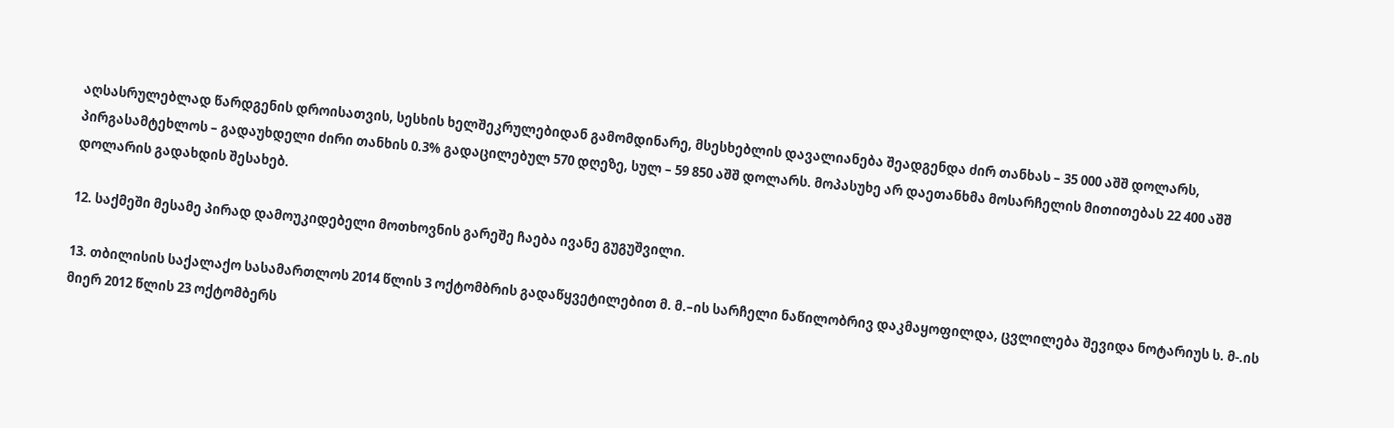აღსასრულებლად წარდგენის დროისათვის, სესხის ხელშეკრულებიდან გამომდინარე, მსესხებლის დავალიანება შეადგენდა ძირ თანხას – 35 000 აშშ დოლარს, პირგასამტეხლოს – გადაუხდელი ძირი თანხის 0.3% გადაცილებულ 570 დღეზე, სულ – 59 850 აშშ დოლარს. მოპასუხე არ დაეთანხმა მოსარჩელის მითითებას 22 400 აშშ დოლარის გადახდის შესახებ.

12. საქმეში მესამე პირად დამოუკიდებელი მოთხოვნის გარეშე ჩაება ივანე გუგუშვილი.

13. თბილისის საქალაქო სასამართლოს 2014 წლის 3 ოქტომბრის გადაწყვეტილებით მ. მ.–ის სარჩელი ნაწილობრივ დაკმაყოფილდა, ცვლილება შევიდა ნოტარიუს ს. მ-.ის მიერ 2012 წლის 23 ოქტომბერს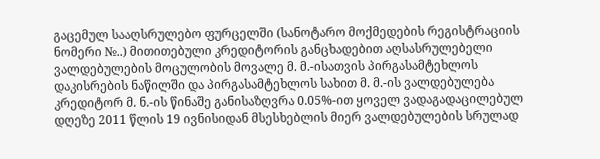გაცემულ სააღსრულებო ფურცელში (სანოტარო მოქმედების რეგისტრაციის ნომერი №..) მითითებული კრედიტორის განცხადებით აღსასრულებელი ვალდებულების მოცულობის მოვალე მ. მ.-ისათვის პირგასამტეხლოს დაკისრების ნაწილში და პირგასამტეხლოს სახით მ. მ.-ის ვალდებულება კრედიტორ მ. ნ.-ის წინაშე განისაზღვრა 0.05%-ით ყოველ ვადაგადაცილებულ დღეზე 2011 წლის 19 ივნისიდან მსესხებლის მიერ ვალდებულების სრულად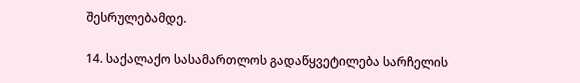შესრულებამდე.

14. საქალაქო სასამართლოს გადაწყვეტილება სარჩელის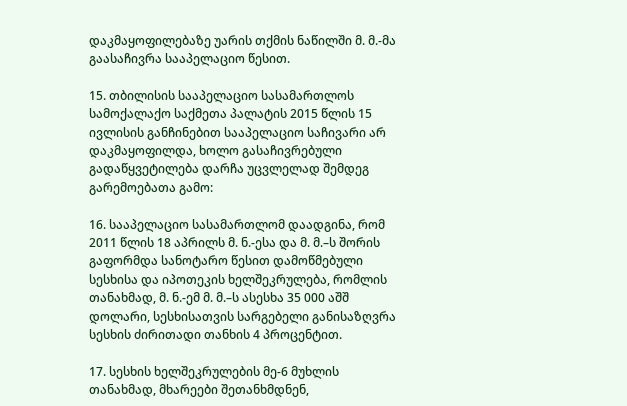დაკმაყოფილებაზე უარის თქმის ნაწილში მ. მ.-მა გაასაჩივრა სააპელაციო წესით.

15. თბილისის სააპელაციო სასამართლოს სამოქალაქო საქმეთა პალატის 2015 წლის 15 ივლისის განჩინებით სააპელაციო საჩივარი არ დაკმაყოფილდა, ხოლო გასაჩივრებული გადაწყვეტილება დარჩა უცვლელად შემდეგ გარემოებათა გამო:

16. სააპელაციო სასამართლომ დაადგინა, რომ 2011 წლის 18 აპრილს მ. ნ.-ესა და მ. მ.–ს შორის გაფორმდა სანოტარო წესით დამოწმებული სესხისა და იპოთეკის ხელშეკრულება, რომლის თანახმად, მ. ნ.-ემ მ. მ.–ს ასესხა 35 000 აშშ დოლარი, სესხისათვის სარგებელი განისაზღვრა სესხის ძირითადი თანხის 4 პროცენტით.

17. სესხის ხელშეკრულების მე-6 მუხლის თანახმად, მხარეები შეთანხმდნენ,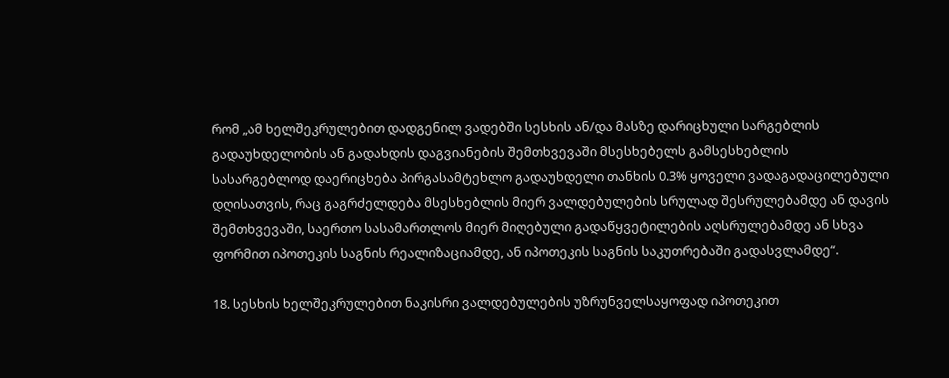რომ „ამ ხელშეკრულებით დადგენილ ვადებში სესხის ან/და მასზე დარიცხული სარგებლის გადაუხდელობის ან გადახდის დაგვიანების შემთხვევაში მსესხებელს გამსესხებლის სასარგებლოდ დაერიცხება პირგასამტეხლო გადაუხდელი თანხის 0.3% ყოველი ვადაგადაცილებული დღისათვის, რაც გაგრძელდება მსესხებლის მიერ ვალდებულების სრულად შესრულებამდე ან დავის შემთხვევაში, საერთო სასამართლოს მიერ მიღებული გადაწყვეტილების აღსრულებამდე ან სხვა ფორმით იპოთეკის საგნის რეალიზაციამდე, ან იპოთეკის საგნის საკუთრებაში გადასვლამდე“.

18. სესხის ხელშეკრულებით ნაკისრი ვალდებულების უზრუნველსაყოფად იპოთეკით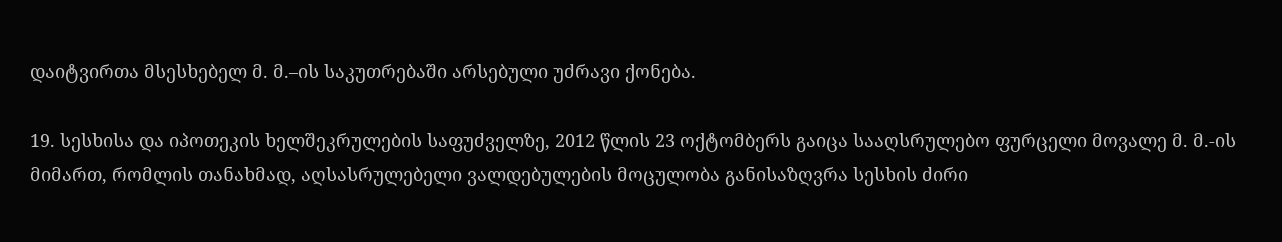დაიტვირთა მსესხებელ მ. მ.–ის საკუთრებაში არსებული უძრავი ქონება.

19. სესხისა და იპოთეკის ხელშეკრულების საფუძველზე, 2012 წლის 23 ოქტომბერს გაიცა სააღსრულებო ფურცელი მოვალე მ. მ.-ის მიმართ, რომლის თანახმად, აღსასრულებელი ვალდებულების მოცულობა განისაზღვრა სესხის ძირი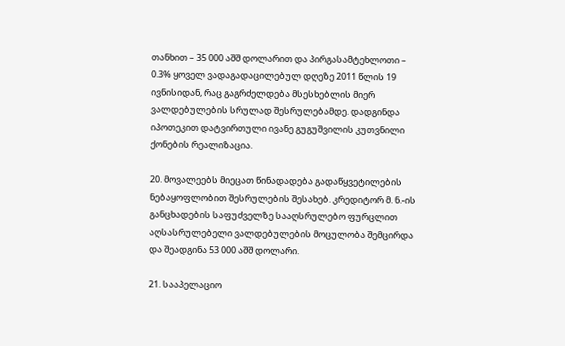თანხით – 35 000 აშშ დოლარით და პირგასამტეხლოთი – 0.3% ყოველ ვადაგადაცილებულ დღეზე 2011 წლის 19 ივნისიდან, რაც გაგრძელდება მსესხებლის მიერ ვალდებულების სრულად შესრულებამდე. დადგინდა იპოთეკით დატვირთული ივანე გუგუშვილის კუთვნილი ქონების რეალიზაცია.

20. მოვალეებს მიეცათ წინადადება გადაწყვეტილების ნებაყოფლობით შესრულების შესახებ. კრედიტორ მ. ნ.-ის განცხადების საფუძველზე სააღსრულებო ფურცლით აღსასრულებელი ვალდებულების მოცულობა შემცირდა და შეადგინა 53 000 აშშ დოლარი.

21. სააპელაციო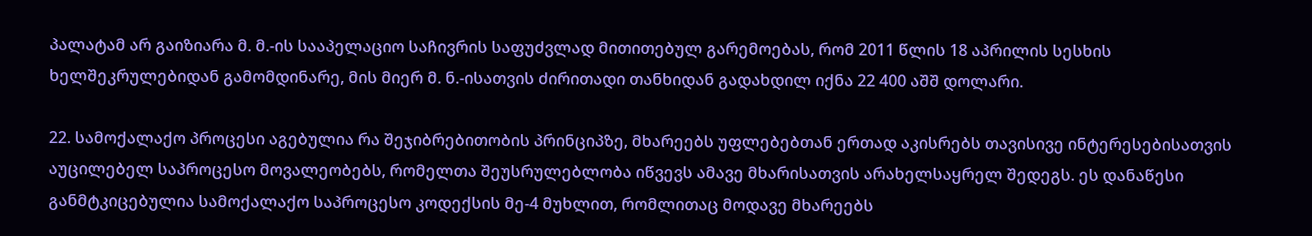პალატამ არ გაიზიარა მ. მ.-ის სააპელაციო საჩივრის საფუძვლად მითითებულ გარემოებას, რომ 2011 წლის 18 აპრილის სესხის ხელშეკრულებიდან გამომდინარე, მის მიერ მ. ნ.-ისათვის ძირითადი თანხიდან გადახდილ იქნა 22 400 აშშ დოლარი.

22. სამოქალაქო პროცესი აგებულია რა შეჯიბრებითობის პრინციპზე, მხარეებს უფლებებთან ერთად აკისრებს თავისივე ინტერესებისათვის აუცილებელ საპროცესო მოვალეობებს, რომელთა შეუსრულებლობა იწვევს ამავე მხარისათვის არახელსაყრელ შედეგს. ეს დანაწესი განმტკიცებულია სამოქალაქო საპროცესო კოდექსის მე-4 მუხლით, რომლითაც მოდავე მხარეებს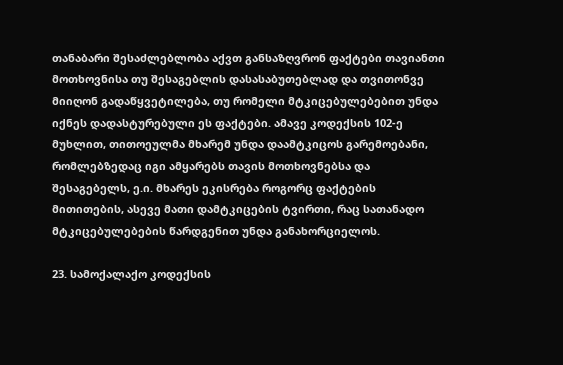თანაბარი შესაძლებლობა აქვთ განსაზღვრონ ფაქტები თავიანთი მოთხოვნისა თუ შესაგებლის დასასაბუთებლად და თვითონვე მიიღონ გადაწყვეტილება, თუ რომელი მტკიცებულებებით უნდა იქნეს დადასტურებული ეს ფაქტები. ამავე კოდექსის 102-ე მუხლით, თითოეულმა მხარემ უნდა დაამტკიცოს გარემოებანი, რომლებზედაც იგი ამყარებს თავის მოთხოვნებსა და შესაგებელს, ე.ი. მხარეს ეკისრება როგორც ფაქტების მითითების, ასევე მათი დამტკიცების ტვირთი, რაც სათანადო მტკიცებულებების წარდგენით უნდა განახორციელოს.

23. სამოქალაქო კოდექსის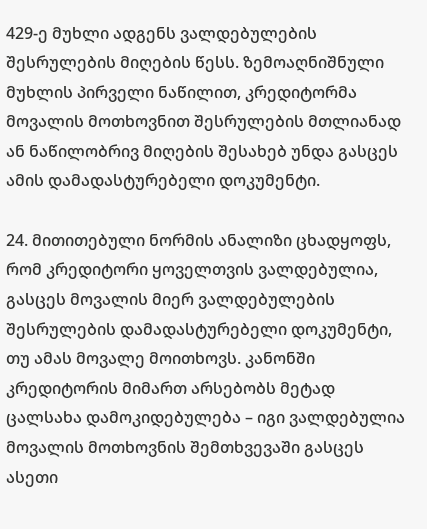429-ე მუხლი ადგენს ვალდებულების შესრულების მიღების წესს. ზემოაღნიშნული მუხლის პირველი ნაწილით, კრედიტორმა მოვალის მოთხოვნით შესრულების მთლიანად ან ნაწილობრივ მიღების შესახებ უნდა გასცეს ამის დამადასტურებელი დოკუმენტი.

24. მითითებული ნორმის ანალიზი ცხადყოფს, რომ კრედიტორი ყოველთვის ვალდებულია, გასცეს მოვალის მიერ ვალდებულების შესრულების დამადასტურებელი დოკუმენტი, თუ ამას მოვალე მოითხოვს. კანონში კრედიტორის მიმართ არსებობს მეტად ცალსახა დამოკიდებულება – იგი ვალდებულია მოვალის მოთხოვნის შემთხვევაში გასცეს ასეთი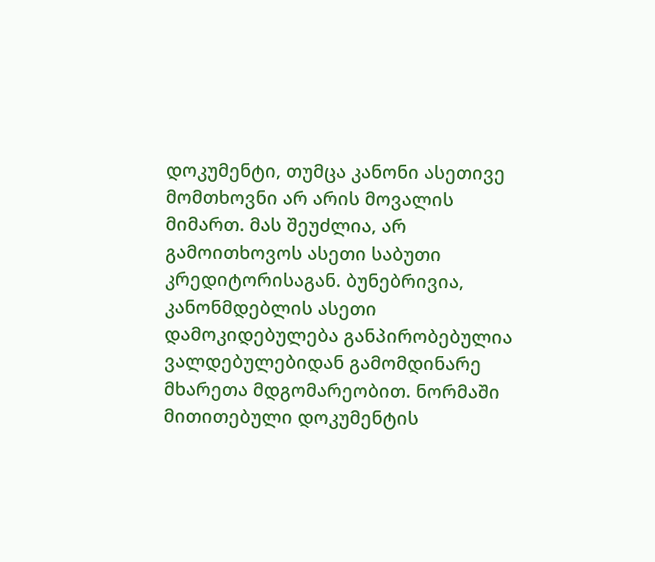დოკუმენტი, თუმცა კანონი ასეთივე მომთხოვნი არ არის მოვალის მიმართ. მას შეუძლია, არ გამოითხოვოს ასეთი საბუთი კრედიტორისაგან. ბუნებრივია, კანონმდებლის ასეთი დამოკიდებულება განპირობებულია ვალდებულებიდან გამომდინარე მხარეთა მდგომარეობით. ნორმაში მითითებული დოკუმენტის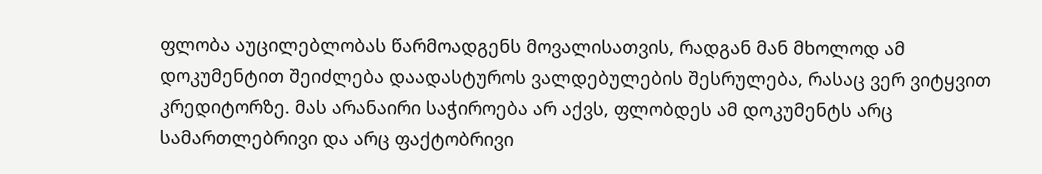ფლობა აუცილებლობას წარმოადგენს მოვალისათვის, რადგან მან მხოლოდ ამ დოკუმენტით შეიძლება დაადასტუროს ვალდებულების შესრულება, რასაც ვერ ვიტყვით კრედიტორზე. მას არანაირი საჭიროება არ აქვს, ფლობდეს ამ დოკუმენტს არც სამართლებრივი და არც ფაქტობრივი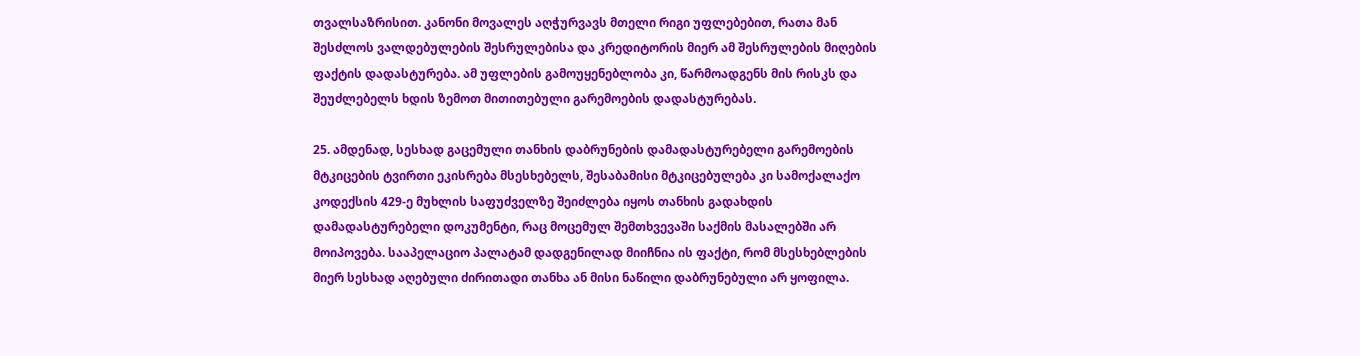თვალსაზრისით. კანონი მოვალეს აღჭურვავს მთელი რიგი უფლებებით, რათა მან შესძლოს ვალდებულების შესრულებისა და კრედიტორის მიერ ამ შესრულების მიღების ფაქტის დადასტურება. ამ უფლების გამოუყენებლობა კი, წარმოადგენს მის რისკს და შეუძლებელს ხდის ზემოთ მითითებული გარემოების დადასტურებას.

25. ამდენად, სესხად გაცემული თანხის დაბრუნების დამადასტურებელი გარემოების მტკიცების ტვირთი ეკისრება მსესხებელს, შესაბამისი მტკიცებულება კი სამოქალაქო კოდექსის 429-ე მუხლის საფუძველზე შეიძლება იყოს თანხის გადახდის დამადასტურებელი დოკუმენტი, რაც მოცემულ შემთხვევაში საქმის მასალებში არ მოიპოვება. სააპელაციო პალატამ დადგენილად მიიჩნია ის ფაქტი, რომ მსესხებლების მიერ სესხად აღებული ძირითადი თანხა ან მისი ნაწილი დაბრუნებული არ ყოფილა.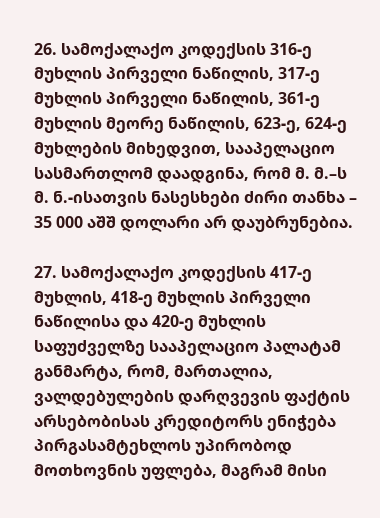26. სამოქალაქო კოდექსის 316-ე მუხლის პირველი ნაწილის, 317-ე მუხლის პირველი ნაწილის, 361-ე მუხლის მეორე ნაწილის, 623-ე, 624-ე მუხლების მიხედვით, სააპელაციო სასმართლომ დაადგინა, რომ მ. მ.–ს მ. ნ.-ისათვის ნასესხები ძირი თანხა – 35 000 აშშ დოლარი არ დაუბრუნებია.

27. სამოქალაქო კოდექსის 417-ე მუხლის, 418-ე მუხლის პირველი ნაწილისა და 420-ე მუხლის საფუძველზე სააპელაციო პალატამ განმარტა, რომ, მართალია, ვალდებულების დარღვევის ფაქტის არსებობისას კრედიტორს ენიჭება პირგასამტეხლოს უპირობოდ მოთხოვნის უფლება, მაგრამ მისი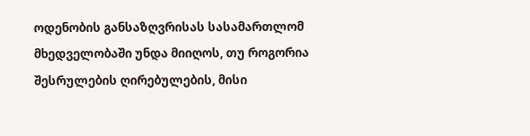ოდენობის განსაზღვრისას სასამართლომ მხედველობაში უნდა მიიღოს, თუ როგორია შესრულების ღირებულების, მისი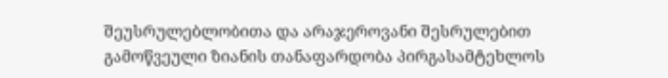შეუსრულებლობითა და არაჯეროვანი შესრულებით გამოწვეული ზიანის თანაფარდობა პირგასამტეხლოს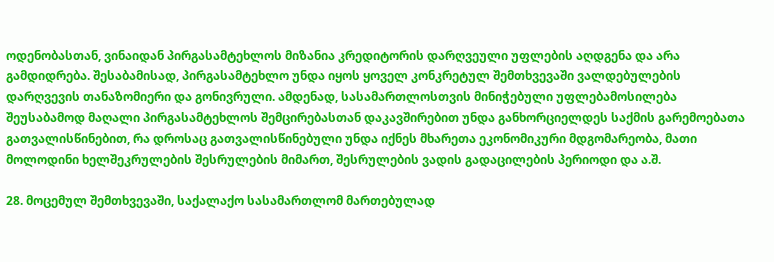ოდენობასთან, ვინაიდან პირგასამტეხლოს მიზანია კრედიტორის დარღვეული უფლების აღდგენა და არა გამდიდრება. შესაბამისად, პირგასამტეხლო უნდა იყოს ყოველ კონკრეტულ შემთხვევაში ვალდებულების დარღვევის თანაზომიერი და გონივრული. ამდენად, სასამართლოსთვის მინიჭებული უფლებამოსილება შეუსაბამოდ მაღალი პირგასამტეხლოს შემცირებასთან დაკავშირებით უნდა განხორციელდეს საქმის გარემოებათა გათვალისწინებით, რა დროსაც გათვალისწინებული უნდა იქნეს მხარეთა ეკონომიკური მდგომარეობა, მათი მოლოდინი ხელშეკრულების შესრულების მიმართ, შესრულების ვადის გადაცილების პერიოდი და ა.შ.

28. მოცემულ შემთხვევაში, საქალაქო სასამართლომ მართებულად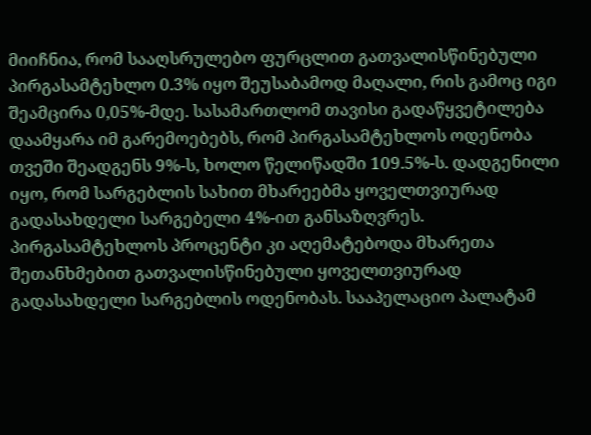მიიჩნია, რომ სააღსრულებო ფურცლით გათვალისწინებული პირგასამტეხლო 0.3% იყო შეუსაბამოდ მაღალი, რის გამოც იგი შეამცირა 0,05%-მდე. სასამართლომ თავისი გადაწყვეტილება დაამყარა იმ გარემოებებს, რომ პირგასამტეხლოს ოდენობა თვეში შეადგენს 9%-ს, ხოლო წელიწადში 109.5%-ს. დადგენილი იყო, რომ სარგებლის სახით მხარეებმა ყოველთვიურად გადასახდელი სარგებელი 4%-ით განსაზღვრეს. პირგასამტეხლოს პროცენტი კი აღემატებოდა მხარეთა შეთანხმებით გათვალისწინებული ყოველთვიურად გადასახდელი სარგებლის ოდენობას. სააპელაციო პალატამ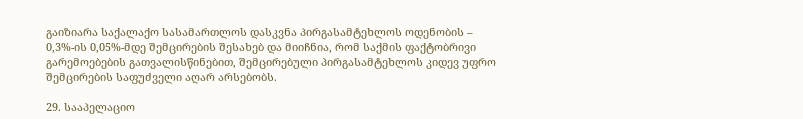გაიზიარა საქალაქო სასამართლოს დასკვნა პირგასამტეხლოს ოდენობის – 0,3%-ის 0,05%-მდე შემცირების შესახებ და მიიჩნია, რომ საქმის ფაქტობრივი გარემოებების გათვალისწინებით, შემცირებული პირგასამტეხლოს კიდევ უფრო შემცირების საფუძველი აღარ არსებობს.

29. სააპელაციო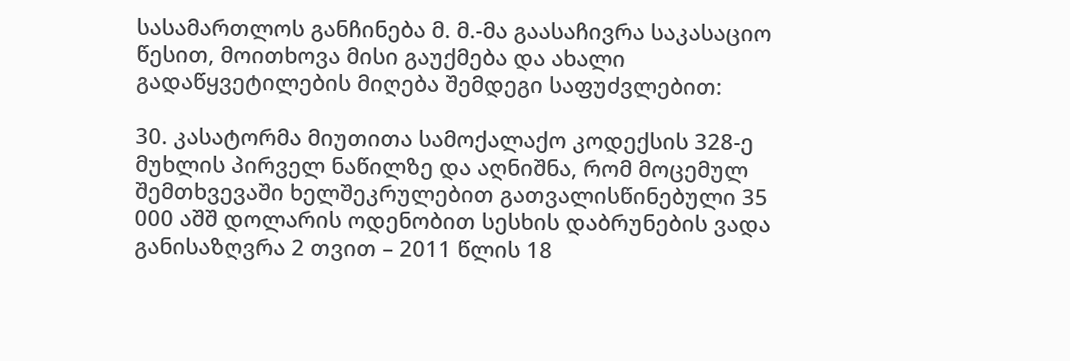სასამართლოს განჩინება მ. მ.-მა გაასაჩივრა საკასაციო წესით, მოითხოვა მისი გაუქმება და ახალი გადაწყვეტილების მიღება შემდეგი საფუძვლებით:

30. კასატორმა მიუთითა სამოქალაქო კოდექსის 328-ე მუხლის პირველ ნაწილზე და აღნიშნა, რომ მოცემულ შემთხვევაში ხელშეკრულებით გათვალისწინებული 35 000 აშშ დოლარის ოდენობით სესხის დაბრუნების ვადა განისაზღვრა 2 თვით – 2011 წლის 18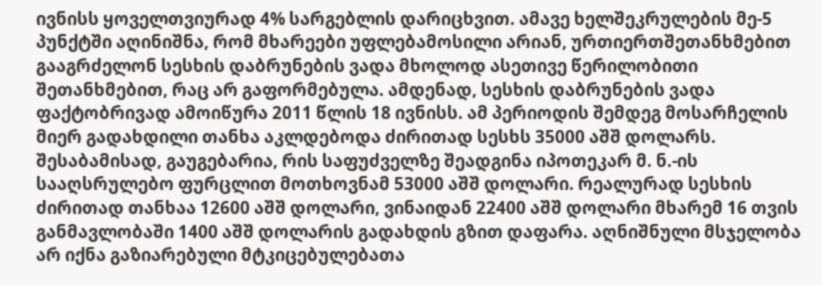ივნისს ყოველთვიურად 4% სარგებლის დარიცხვით. ამავე ხელშეკრულების მე-5 პუნქტში აღინიშნა, რომ მხარეები უფლებამოსილი არიან, ურთიერთშეთანხმებით გააგრძელონ სესხის დაბრუნების ვადა მხოლოდ ასეთივე წერილობითი შეთანხმებით, რაც არ გაფორმებულა. ამდენად, სესხის დაბრუნების ვადა ფაქტობრივად ამოიწურა 2011 წლის 18 ივნისს. ამ პერიოდის შემდეგ მოსარჩელის მიერ გადახდილი თანხა აკლდებოდა ძირითად სესხს 35000 აშშ დოლარს. შესაბამისად, გაუგებარია, რის საფუძველზე შეადგინა იპოთეკარ მ. ნ.-ის სააღსრულებო ფურცლით მოთხოვნამ 53000 აშშ დოლარი. რეალურად სესხის ძირითად თანხაა 12600 აშშ დოლარი, ვინაიდან 22400 აშშ დოლარი მხარემ 16 თვის განმავლობაში 1400 აშშ დოლარის გადახდის გზით დაფარა. აღნიშნული მსჯელობა არ იქნა გაზიარებული მტკიცებულებათა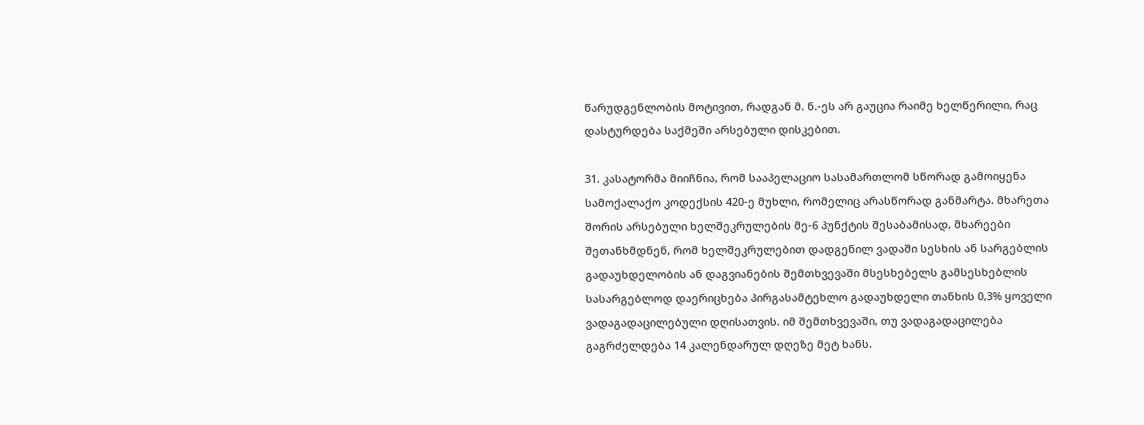წარუდგენლობის მოტივით, რადგან მ. ნ.-ეს არ გაუცია რაიმე ხელწერილი, რაც დასტურდება საქმეში არსებული დისკებით.

31. კასატორმა მიიჩნია, რომ სააპელაციო სასამართლომ სწორად გამოიყენა სამოქალაქო კოდექსის 420-ე მუხლი, რომელიც არასწორად განმარტა. მხარეთა შორის არსებული ხელშეკრულების მე-6 პუნქტის შესაბამისად, მხარეები შეთანხმდნენ, რომ ხელშეკრულებით დადგენილ ვადაში სესხის ან სარგებლის გადაუხდელობის ან დაგვიანების შემთხვევაში მსესხებელს გამსესხებლის სასარგებლოდ დაერიცხება პირგასამტეხლო გადაუხდელი თანხის 0,3% ყოველი ვადაგადაცილებული დღისათვის. იმ შემთხვევაში, თუ ვადაგადაცილება გაგრძელდება 14 კალენდარულ დღეზე მეტ ხანს.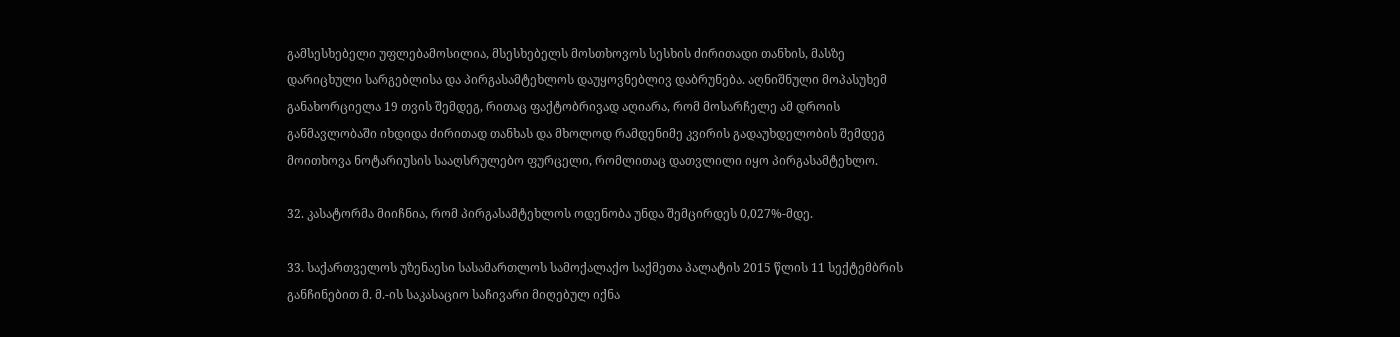გამსესხებელი უფლებამოსილია, მსესხებელს მოსთხოვოს სესხის ძირითადი თანხის, მასზე დარიცხული სარგებლისა და პირგასამტეხლოს დაუყოვნებლივ დაბრუნება. აღნიშნული მოპასუხემ განახორციელა 19 თვის შემდეგ, რითაც ფაქტობრივად აღიარა, რომ მოსარჩელე ამ დროის განმავლობაში იხდიდა ძირითად თანხას და მხოლოდ რამდენიმე კვირის გადაუხდელობის შემდეგ მოითხოვა ნოტარიუსის სააღსრულებო ფურცელი, რომლითაც დათვლილი იყო პირგასამტეხლო.

32. კასატორმა მიიჩნია, რომ პირგასამტეხლოს ოდენობა უნდა შემცირდეს 0,027%-მდე.

33. საქართველოს უზენაესი სასამართლოს სამოქალაქო საქმეთა პალატის 2015 წლის 11 სექტემბრის განჩინებით მ. მ.-ის საკასაციო საჩივარი მიღებულ იქნა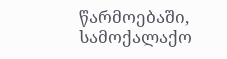წარმოებაში, სამოქალაქო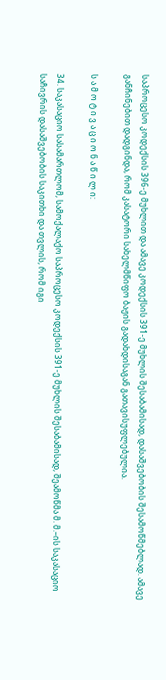საპროცესო კოდექსის 396-ე მუხლით და ამავე კოდექსის 391-ე მუხლის შესაბამისად, დასაშვებობის შესამოწმებლად. ამავე განჩინებით დადგინდა, რომ კასატორი სახელმწიფო ბაჟის გადახდისაგან გათავისუფლებულია.

ს ა მ ო ტ ი ვ ა ც ი ო ნ ა წ ი ლ ი:

34. საკასაციო სასამართლომ, სამოქალაქო საპროცესო კოდექსის 391-ე მუხლის შესაბამისად, შეამოწმა მ. მ.–ის საკასაციო საჩივრის დასაშვებობის საკითხი და თვლის, რომ იგი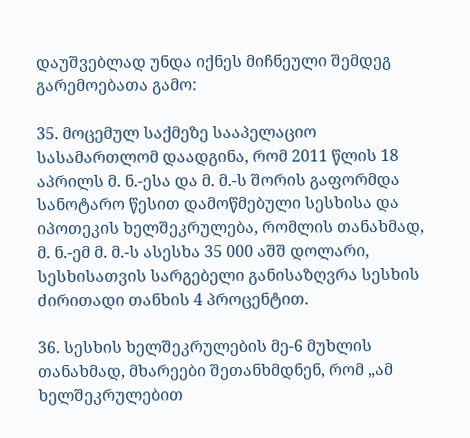დაუშვებლად უნდა იქნეს მიჩნეული შემდეგ გარემოებათა გამო:

35. მოცემულ საქმეზე სააპელაციო სასამართლომ დაადგინა, რომ 2011 წლის 18 აპრილს მ. ნ.-ესა და მ. მ.-ს შორის გაფორმდა სანოტარო წესით დამოწმებული სესხისა და იპოთეკის ხელშეკრულება, რომლის თანახმად, მ. ნ.-ემ მ. მ.-ს ასესხა 35 000 აშშ დოლარი, სესხისათვის სარგებელი განისაზღვრა სესხის ძირითადი თანხის 4 პროცენტით.

36. სესხის ხელშეკრულების მე-6 მუხლის თანახმად, მხარეები შეთანხმდნენ, რომ „ამ ხელშეკრულებით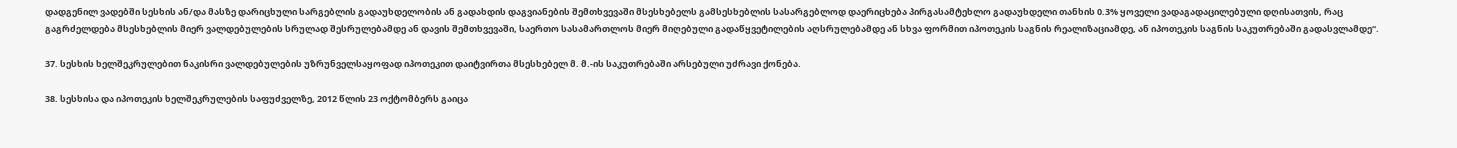დადგენილ ვადებში სესხის ან/და მასზე დარიცხული სარგებლის გადაუხდელობის ან გადახდის დაგვიანების შემთხვევაში მსესხებელს გამსესხებლის სასარგებლოდ დაერიცხება პირგასამტეხლო გადაუხდელი თანხის 0.3% ყოველი ვადაგადაცილებული დღისათვის, რაც გაგრძელდება მსესხებლის მიერ ვალდებულების სრულად შესრულებამდე ან დავის შემთხვევაში, საერთო სასამართლოს მიერ მიღებული გადაწყვეტილების აღსრულებამდე ან სხვა ფორმით იპოთეკის საგნის რეალიზაციამდე, ან იპოთეკის საგნის საკუთრებაში გადასვლამდე“.

37. სესხის ხელშეკრულებით ნაკისრი ვალდებულების უზრუნველსაყოფად იპოთეკით დაიტვირთა მსესხებელ მ. მ.-ის საკუთრებაში არსებული უძრავი ქონება.

38. სესხისა და იპოთეკის ხელშეკრულების საფუძველზე, 2012 წლის 23 ოქტომბერს გაიცა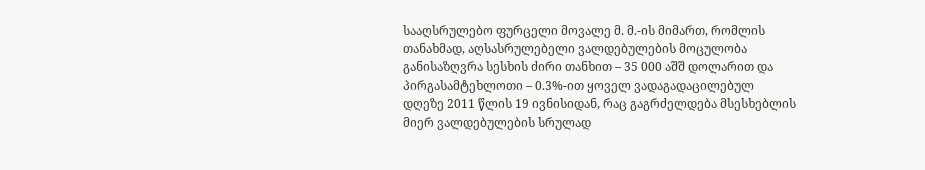სააღსრულებო ფურცელი მოვალე მ. მ.-ის მიმართ, რომლის თანახმად, აღსასრულებელი ვალდებულების მოცულობა განისაზღვრა სესხის ძირი თანხით – 35 000 აშშ დოლარით და პირგასამტეხლოთი – 0.3%-ით ყოველ ვადაგადაცილებულ დღეზე 2011 წლის 19 ივნისიდან, რაც გაგრძელდება მსესხებლის მიერ ვალდებულების სრულად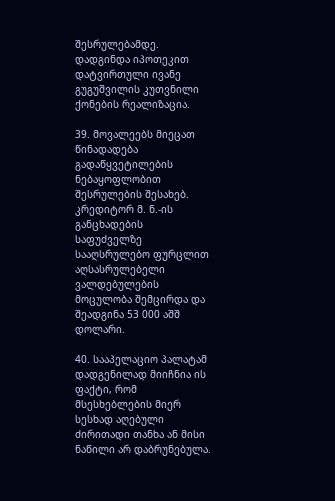შესრულებამდე. დადგინდა იპოთეკით დატვირთული ივანე გუგუშვილის კუთვნილი ქონების რეალიზაცია.

39. მოვალეებს მიეცათ წინადადება გადაწყვეტილების ნებაყოფლობით შესრულების შესახებ. კრედიტორ მ. ნ.-ის განცხადების საფუძველზე სააღსრულებო ფურცლით აღსასრულებელი ვალდებულების მოცულობა შემცირდა და შეადგინა 53 000 აშშ დოლარი.

40. სააპელაციო პალატამ დადგენილად მიიჩნია ის ფაქტი, რომ მსესხებლების მიერ სესხად აღებული ძირითადი თანხა ან მისი ნაწილი არ დაბრუნებულა.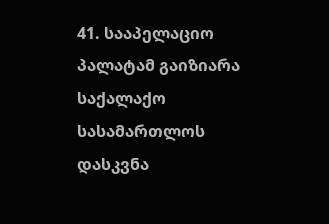41. სააპელაციო პალატამ გაიზიარა საქალაქო სასამართლოს დასკვნა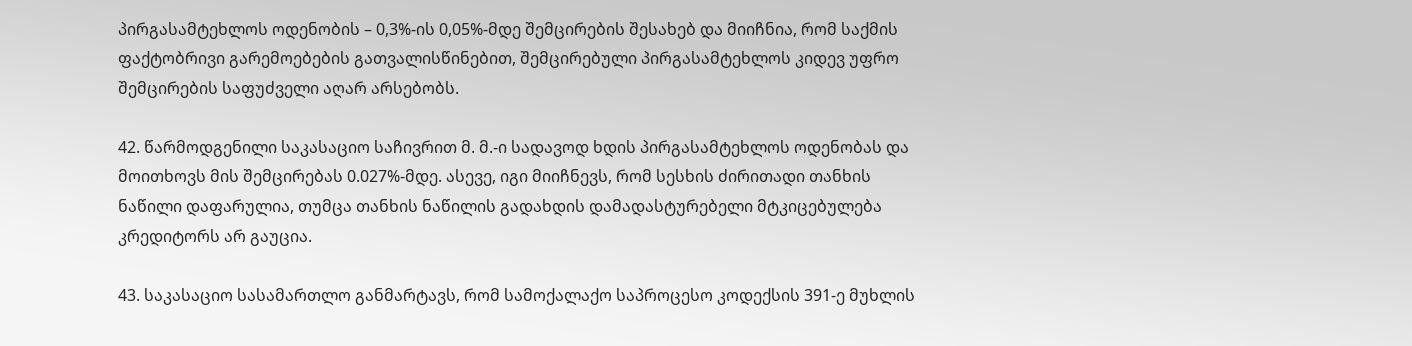პირგასამტეხლოს ოდენობის – 0,3%-ის 0,05%-მდე შემცირების შესახებ და მიიჩნია, რომ საქმის ფაქტობრივი გარემოებების გათვალისწინებით, შემცირებული პირგასამტეხლოს კიდევ უფრო შემცირების საფუძველი აღარ არსებობს.

42. წარმოდგენილი საკასაციო საჩივრით მ. მ.-ი სადავოდ ხდის პირგასამტეხლოს ოდენობას და მოითხოვს მის შემცირებას 0.027%-მდე. ასევე, იგი მიიჩნევს, რომ სესხის ძირითადი თანხის ნაწილი დაფარულია, თუმცა თანხის ნაწილის გადახდის დამადასტურებელი მტკიცებულება კრედიტორს არ გაუცია.

43. საკასაციო სასამართლო განმარტავს, რომ სამოქალაქო საპროცესო კოდექსის 391-ე მუხლის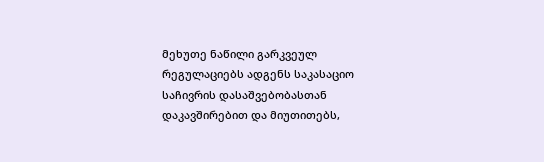მეხუთე ნაწილი გარკვეულ რეგულაციებს ადგენს საკასაციო საჩივრის დასაშვებობასთან დაკავშირებით და მიუთითებს,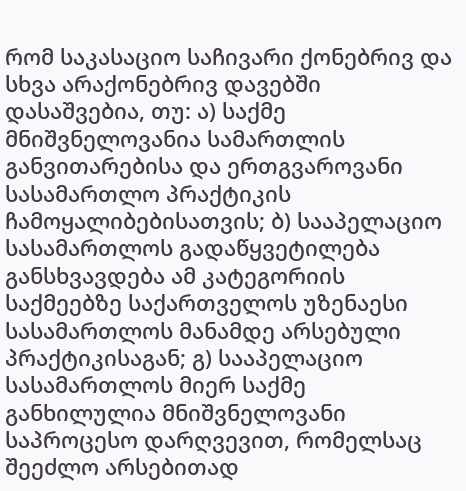რომ საკასაციო საჩივარი ქონებრივ და სხვა არაქონებრივ დავებში დასაშვებია, თუ: ა) საქმე მნიშვნელოვანია სამართლის განვითარებისა და ერთგვაროვანი სასამართლო პრაქტიკის ჩამოყალიბებისათვის; ბ) სააპელაციო სასამართლოს გადაწყვეტილება განსხვავდება ამ კატეგორიის საქმეებზე საქართველოს უზენაესი სასამართლოს მანამდე არსებული პრაქტიკისაგან; გ) სააპელაციო სასამართლოს მიერ საქმე განხილულია მნიშვნელოვანი საპროცესო დარღვევით, რომელსაც შეეძლო არსებითად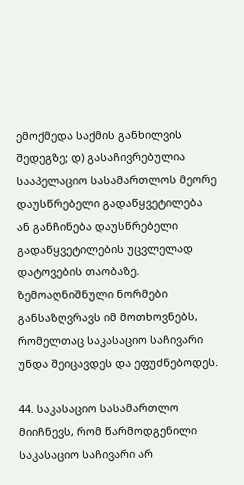ემოქმედა საქმის განხილვის შედეგზე; დ) გასაჩივრებულია სააპელაციო სასამართლოს მეორე დაუსწრებელი გადაწყვეტილება ან განჩინება დაუსწრებელი გადაწყვეტილების უცვლელად დატოვების თაობაზე. ზემოაღნიშნული ნორმები განსაზღვრავს იმ მოთხოვნებს, რომელთაც საკასაციო საჩივარი უნდა შეიცავდეს და ეფუძნებოდეს.

44. საკასაციო სასამართლო მიიჩნევს, რომ წარმოდგენილი საკასაციო საჩივარი არ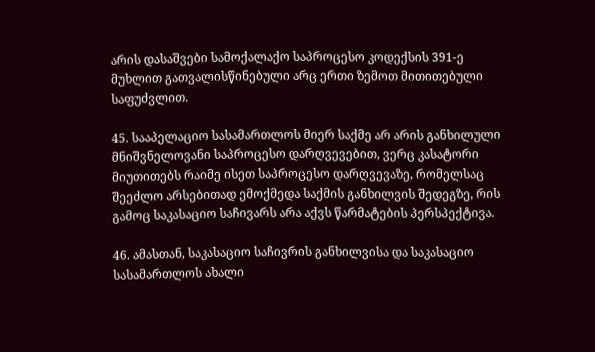არის დასაშვები სამოქალაქო საპროცესო კოდექსის 391-ე მუხლით გათვალისწინებული არც ერთი ზემოთ მითითებული საფუძვლით.

45. სააპელაციო სასამართლოს მიერ საქმე არ არის განხილული მნიშვნელოვანი საპროცესო დარღვევებით, ვერც კასატორი მიუთითებს რაიმე ისეთ საპროცესო დარღვევაზე, რომელსაც შეეძლო არსებითად ემოქმედა საქმის განხილვის შედეგზე, რის გამოც საკასაციო საჩივარს არა აქვს წარმატების პერსპექტივა.

46. ამასთან, საკასაციო საჩივრის განხილვისა და საკასაციო სასამართლოს ახალი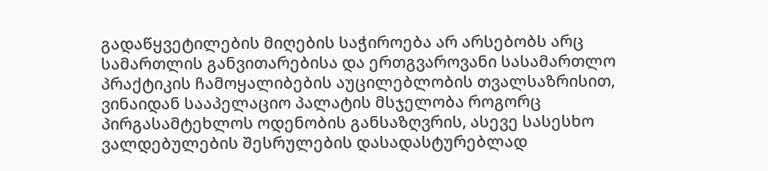გადაწყვეტილების მიღების საჭიროება არ არსებობს არც სამართლის განვითარებისა და ერთგვაროვანი სასამართლო პრაქტიკის ჩამოყალიბების აუცილებლობის თვალსაზრისით, ვინაიდან სააპელაციო პალატის მსჯელობა როგორც პირგასამტეხლოს ოდენობის განსაზღვრის, ასევე სასესხო ვალდებულების შესრულების დასადასტურებლად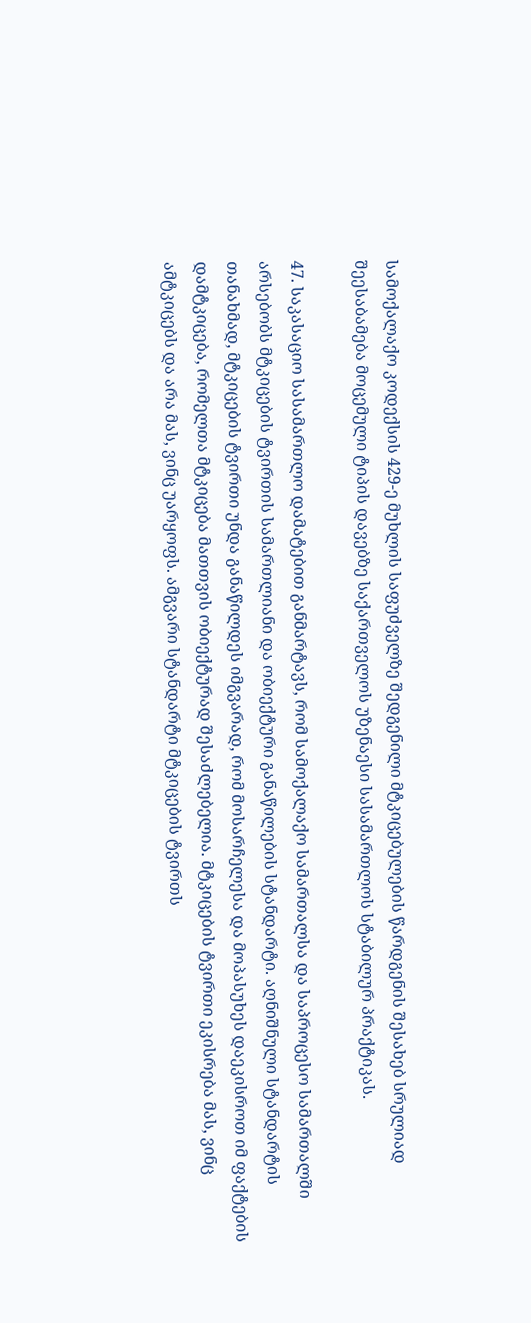სამოქალაქო კოდექსის 429-ე მუხლის საფუძველზე შედგენილი მტკიცებულების წარდგენის შესახებ სრულიად შეესაბამება მოცემული ტიპის დავებზე საქართველოს უზენაესი სასამართლოს სტაბილურ პრაქტიკას.

47. საკასაციო სასამართლო დამატებით განმარტავს, რომ სამოქალაქო სამართალსა და საპროცესო სამართალში არსებობს მტკიცების ტვირთის სამართლიანი და ობიექტური განაწილების სტანდარტი. აღნიშნული სტანდარტის თანახმად, მტკიცების ტვირთი უნდა განაწილდეს იმგვარად, რომ მოსარჩელესა და მოპასუხეს დაეკისროთ იმ ფაქტების დამტკიცება, რომელთა მტკიცება მათთვის ობიექტურად შესაძლებელია. მტკიცების ტვირთი ეკისრება მას, ვინც ამტკიცებს და არა მას, ვინც უარყოფს. ამგვარი სტანდარტი მტკიცების ტვირთს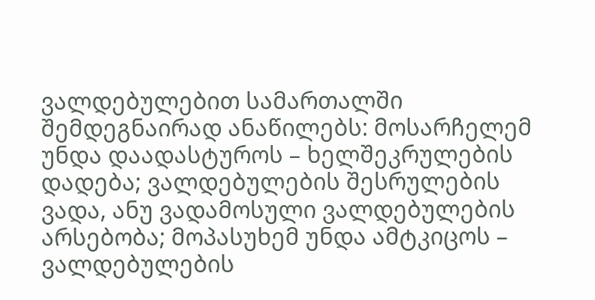ვალდებულებით სამართალში შემდეგნაირად ანაწილებს: მოსარჩელემ უნდა დაადასტუროს – ხელშეკრულების დადება; ვალდებულების შესრულების ვადა, ანუ ვადამოსული ვალდებულების არსებობა; მოპასუხემ უნდა ამტკიცოს – ვალდებულების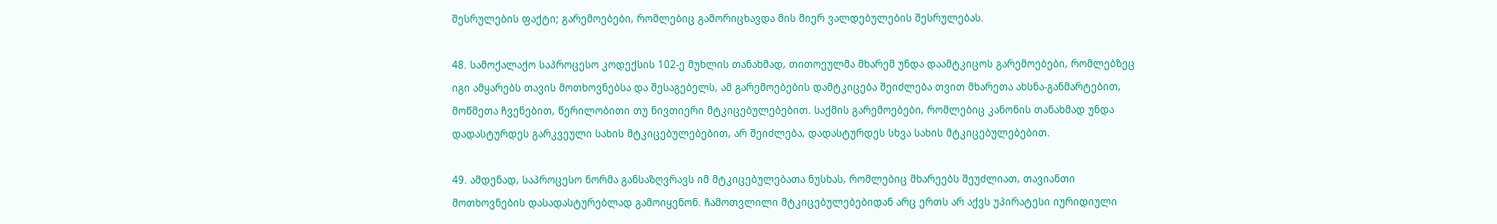შესრულების ფაქტი; გარემოებები, რომლებიც გამორიცხავდა მის მიერ ვალდებულების შესრულებას.

48. სამოქალაქო საპროცესო კოდექსის 102-ე მუხლის თანახმად, თითოეულმა მხარემ უნდა დაამტკიცოს გარემოებები, რომლებზეც იგი ამყარებს თავის მოთხოვნებსა და შესაგებელს, ამ გარემოებების დამტკიცება შეიძლება თვით მხარეთა ახსნა-განმარტებით, მოწმეთა ჩვენებით, წერილობითი თუ ნივთიერი მტკიცებულებებით. საქმის გარემოებები, რომლებიც კანონის თანახმად უნდა დადასტურდეს გარკვეული სახის მტკიცებულებებით, არ შეიძლება, დადასტურდეს სხვა სახის მტკიცებულებებით.

49. ამდენად, საპროცესო ნორმა განსაზღვრავს იმ მტკიცებულებათა ნუსხას, რომლებიც მხარეებს შეუძლიათ, თავიანთი მოთხოვნების დასადასტურებლად გამოიყენონ. ჩამოთვლილი მტკიცებულებებიდან არც ერთს არ აქვს უპირატესი იურიდიული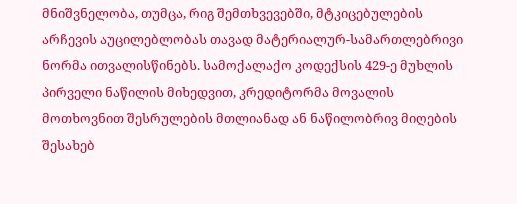მნიშვნელობა, თუმცა, რიგ შემთხვევებში, მტკიცებულების არჩევის აუცილებლობას თავად მატერიალურ-სამართლებრივი ნორმა ითვალისწინებს. სამოქალაქო კოდექსის 429-ე მუხლის პირველი ნაწილის მიხედვით, კრედიტორმა მოვალის მოთხოვნით შესრულების მთლიანად ან ნაწილობრივ მიღების შესახებ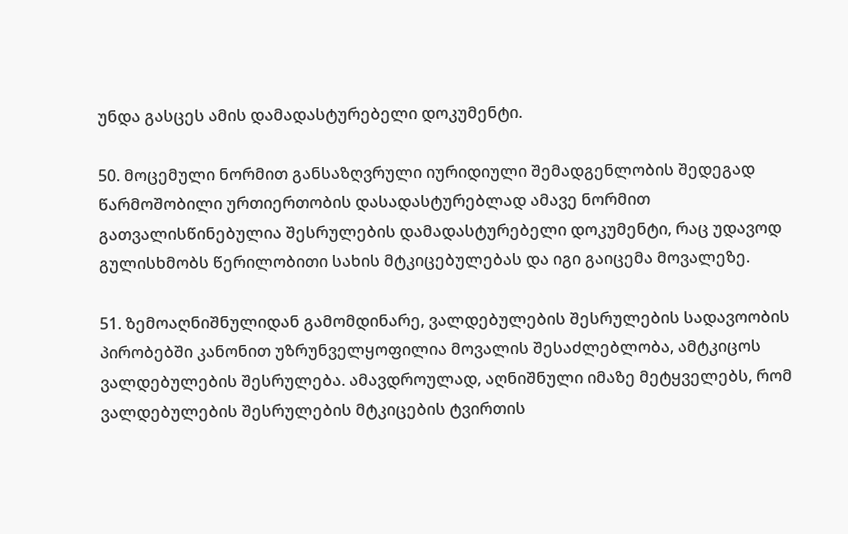უნდა გასცეს ამის დამადასტურებელი დოკუმენტი.

50. მოცემული ნორმით განსაზღვრული იურიდიული შემადგენლობის შედეგად წარმოშობილი ურთიერთობის დასადასტურებლად ამავე ნორმით გათვალისწინებულია შესრულების დამადასტურებელი დოკუმენტი, რაც უდავოდ გულისხმობს წერილობითი სახის მტკიცებულებას და იგი გაიცემა მოვალეზე.

51. ზემოაღნიშნულიდან გამომდინარე, ვალდებულების შესრულების სადავოობის პირობებში კანონით უზრუნველყოფილია მოვალის შესაძლებლობა, ამტკიცოს ვალდებულების შესრულება. ამავდროულად, აღნიშნული იმაზე მეტყველებს, რომ ვალდებულების შესრულების მტკიცების ტვირთის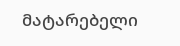მატარებელი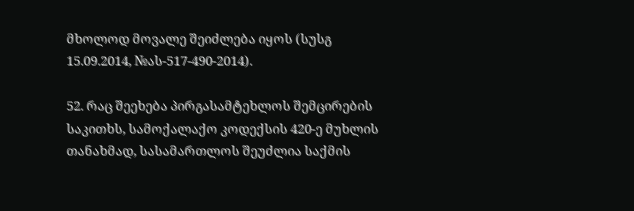მხოლოდ მოვალე შეიძლება იყოს (სუსგ 15.09.2014, №ას-517-490-2014).

52. რაც შეეხება პირგასამტეხლოს შემცირების საკითხს, სამოქალაქო კოდექსის 420-ე მუხლის თანახმად, სასამართლოს შეუძლია საქმის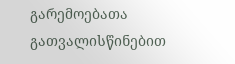გარემოებათა გათვალისწინებით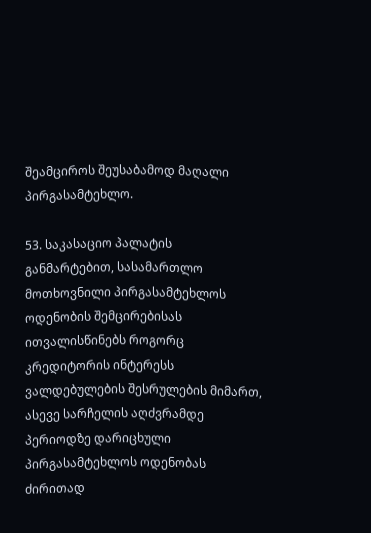შეამციროს შეუსაბამოდ მაღალი პირგასამტეხლო.

53. საკასაციო პალატის განმარტებით, სასამართლო მოთხოვნილი პირგასამტეხლოს ოდენობის შემცირებისას ითვალისწინებს როგორც კრედიტორის ინტერესს ვალდებულების შესრულების მიმართ, ასევე სარჩელის აღძვრამდე პერიოდზე დარიცხული პირგასამტეხლოს ოდენობას ძირითად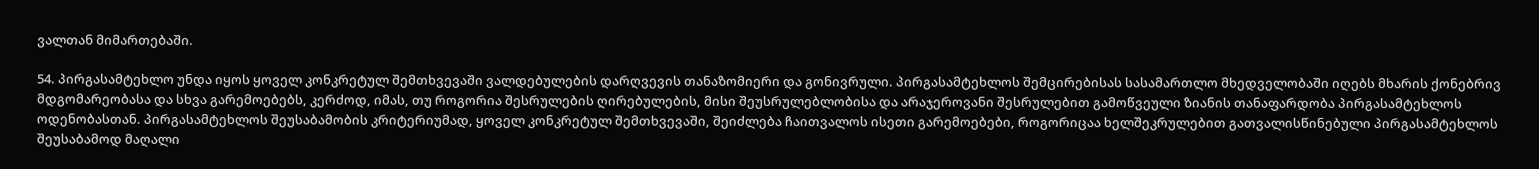ვალთან მიმართებაში.

54. პირგასამტეხლო უნდა იყოს ყოველ კონკრეტულ შემთხვევაში ვალდებულების დარღვევის თანაზომიერი და გონივრული. პირგასამტეხლოს შემცირებისას სასამართლო მხედველობაში იღებს მხარის ქონებრივ მდგომარეობასა და სხვა გარემოებებს, კერძოდ, იმას, თუ როგორია შესრულების ღირებულების, მისი შეუსრულებლობისა და არაჯეროვანი შესრულებით გამოწვეული ზიანის თანაფარდობა პირგასამტეხლოს ოდენობასთან. პირგასამტეხლოს შეუსაბამობის კრიტერიუმად, ყოველ კონკრეტულ შემთხვევაში, შეიძლება ჩაითვალოს ისეთი გარემოებები, როგორიცაა ხელშეკრულებით გათვალისწინებული პირგასამტეხლოს შეუსაბამოდ მაღალი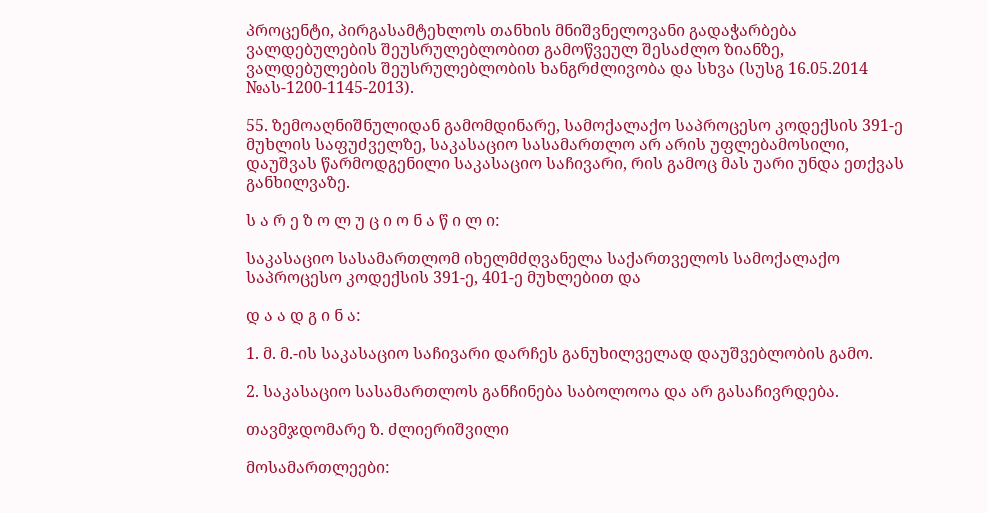პროცენტი, პირგასამტეხლოს თანხის მნიშვნელოვანი გადაჭარბება ვალდებულების შეუსრულებლობით გამოწვეულ შესაძლო ზიანზე, ვალდებულების შეუსრულებლობის ხანგრძლივობა და სხვა (სუსგ 16.05.2014 №ას-1200-1145-2013).

55. ზემოაღნიშნულიდან გამომდინარე, სამოქალაქო საპროცესო კოდექსის 391-ე მუხლის საფუძველზე, საკასაციო სასამართლო არ არის უფლებამოსილი, დაუშვას წარმოდგენილი საკასაციო საჩივარი, რის გამოც მას უარი უნდა ეთქვას განხილვაზე.

ს ა რ ე ზ ო ლ უ ც ი ო ნ ა წ ი ლ ი:

საკასაციო სასამართლომ იხელმძღვანელა საქართველოს სამოქალაქო საპროცესო კოდექსის 391-ე, 401-ე მუხლებით და

დ ა ა დ გ ი ნ ა:

1. მ. მ.-ის საკასაციო საჩივარი დარჩეს განუხილველად დაუშვებლობის გამო.

2. საკასაციო სასამართლოს განჩინება საბოლოოა და არ გასაჩივრდება.

თავმჯდომარე ზ. ძლიერიშვილი

მოსამართლეები: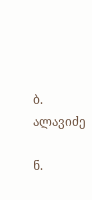ბ. ალავიძე

ნ.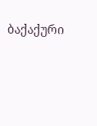ბაქაქური